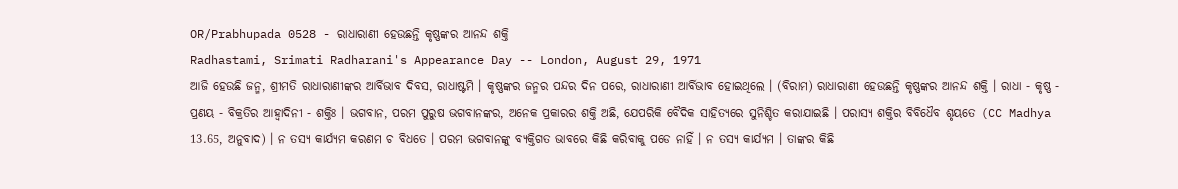OR/Prabhupada 0528 - ରାଧାରାଣୀ ହେଉଛନ୍ତି କୃଷ୍ଣଙ୍କର ଆନନ୍ଦ ଶକ୍ତି
Radhastami, Srimati Radharani's Appearance Day -- London, August 29, 1971
ଆଜି ହେଉଛି ଜନ୍ମ, ଶ୍ରୀମତି ରାଧାରାଣୀଙ୍କର ଆର୍ବିଭାବ ଦିବସ, ରାଧାଷ୍ଟମି । କୃଷ୍ଣଙ୍କର ଜନ୍ମର ପନ୍ଦର ଦିନ ପରେ, ରାଧାରାଣୀ ଆର୍ବିଭାବ ହୋଇଥିଲେ । (ବିରାମ) ରାଧାରାଣୀ ହେଉଛନ୍ତି କୃଷ୍ଣଙ୍କର ଆନନ୍ଦ ଶକ୍ତି । ରାଧା - କୃଷ୍ଣ - ପ୍ରଣୟ - ବିକ୍ରତିର ଆହ୍ଵାଦିନୀ - ଶକ୍ତିଃ । ଭଗବାନ, ପରମ ପୁରୁଷ ଭଗବାନଙ୍କର, ଅନେକ ପ୍ରକାରର ଶକ୍ତି ଅଛି, ଯେପରିକି ବୈଦିକ ସାହିତ୍ୟରେ ସୁନିଶ୍ଚିତ କରାଯାଇଛି । ପରାସ୍ୟ ଶକ୍ତିର ବିବିଧୈବ ଶୃୟତେ (CC Madhya 13.65, ଅନୁବାଦ) । ନ ତସ୍ୟ କାର୍ଯ୍ୟମ କରଣମ ଚ ବିଧତେ । ପରମ ଭଗବାନଙ୍କୁ ବ୍ୟକ୍ତିଗତ ଭାବରେ କିଛି କରିବାକୁ ପଡେ ନାହିଁ । ନ ତସ୍ୟ କାର୍ଯ୍ୟମ । ତାଙ୍କର କିଛି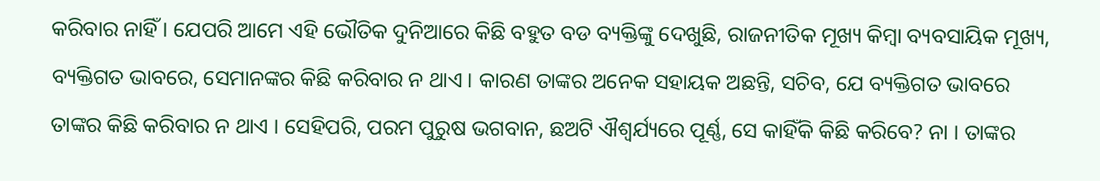କରିବାର ନାହିଁ । ଯେପରି ଆମେ ଏହି ଭୌତିକ ଦୁନିଆରେ କିଛି ବହୁତ ବଡ ବ୍ୟକ୍ତିଙ୍କୁ ଦେଖୁଛି, ରାଜନୀତିକ ମୂଖ୍ୟ କିମ୍ଵା ବ୍ୟବସାୟିକ ମୂଖ୍ୟ, ବ୍ୟକ୍ତିଗତ ଭାବରେ, ସେମାନଙ୍କର କିଛି କରିବାର ନ ଥାଏ । କାରଣ ତାଙ୍କର ଅନେକ ସହାୟକ ଅଛନ୍ତି, ସଚିବ, ଯେ ବ୍ୟକ୍ତିଗତ ଭାବରେ ତାଙ୍କର କିଛି କରିବାର ନ ଥାଏ । ସେହିପରି, ପରମ ପୁରୁଷ ଭଗବାନ, ଛଅଟି ଐଶ୍ଵର୍ଯ୍ୟରେ ପୂର୍ଣ୍ଣ, ସେ କାହିଁକି କିଛି କରିବେ? ନା । ତାଙ୍କର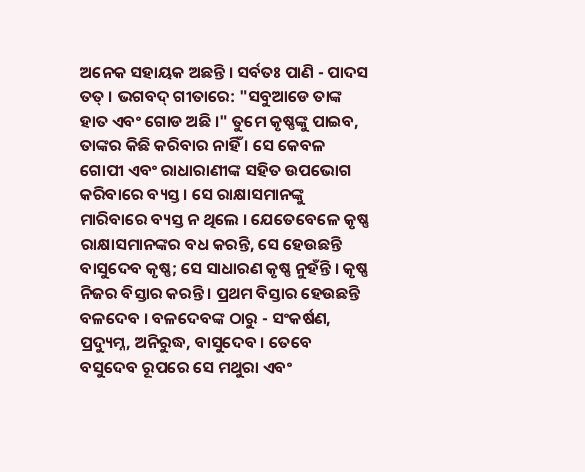ଅନେକ ସହାୟକ ଅଛନ୍ତି । ସର୍ବତଃ ପାଣି - ପାଦସ ତତ୍ । ଭଗବଦ୍ ଗୀତାରେ: "ସବୁଆଡେ ତାଙ୍କ ହାତ ଏବଂ ଗୋଡ ଅଛି ।" ତୁମେ କୃଷ୍ଣଙ୍କୁ ପାଇବ, ତାଙ୍କର କିଛି କରିବାର ନାହିଁ । ସେ କେବଳ ଗୋପୀ ଏବଂ ରାଧାରାଣୀଙ୍କ ସହିତ ଉପଭୋଗ କରିବାରେ ବ୍ୟସ୍ତ । ସେ ରାକ୍ଷାସମାନଙ୍କୁ ମାରିବାରେ ବ୍ୟସ୍ତ ନ ଥିଲେ । ଯେତେବେଳେ କୃଷ୍ଣ ରାକ୍ଷାସମାନଙ୍କର ବଧ କରନ୍ତି, ସେ ହେଉଛନ୍ତି ବାସୁଦେବ କୃଷ୍ଣ; ସେ ସାଧାରଣ କୃଷ୍ଣ ନୁହଁନ୍ତି । କୃଷ୍ଣ ନିଜର ବିସ୍ତାର କରନ୍ତି । ପ୍ରଥମ ବିସ୍ତାର ହେଉଛନ୍ତି ବଳଦେବ । ବଳଦେବଙ୍କ ଠାରୁ - ସଂକର୍ଷଣ, ପ୍ରଦ୍ୟୁମ୍ନ, ଅନିରୁଦ୍ଧ, ବାସୁଦେବ । ତେବେ ବସୁଦେବ ରୂପରେ ସେ ମଥୁରା ଏବଂ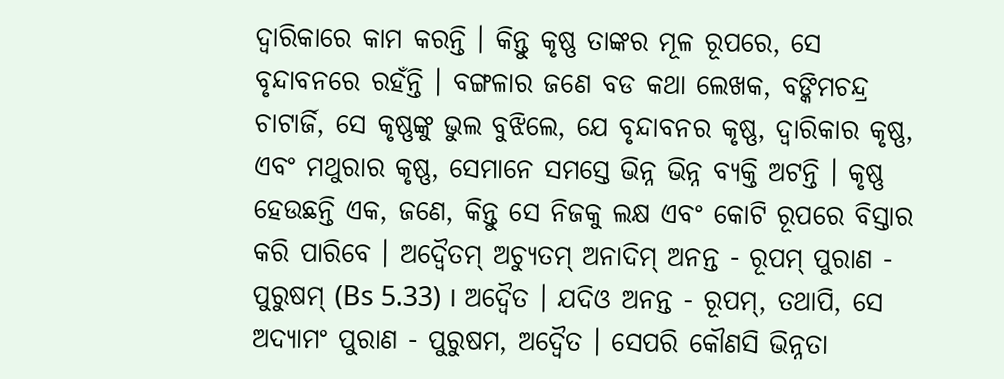ଦ୍ଵାରିକାରେ କାମ କରନ୍ତି । କିନ୍ତୁ କୃଷ୍ଣ ତାଙ୍କର ମୂଳ ରୂପରେ, ସେ ବୃନ୍ଦାବନରେ ରହଁନ୍ତି । ବଙ୍ଗଳାର ଜଣେ ବଡ କଥା ଲେଖକ, ବଙ୍କିମଚନ୍ଦ୍ର ଚାଟାର୍ଜି, ସେ କୃଷ୍ଣଙ୍କୁ ଭୁଲ ବୁଝିଲେ, ଯେ ବୃନ୍ଦାବନର କୃଷ୍ଣ, ଦ୍ଵାରିକାର କୃଷ୍ଣ, ଏବଂ ମଥୁରାର କୃଷ୍ଣ, ସେମାନେ ସମସ୍ତେ ଭିନ୍ନ ଭିନ୍ନ ବ୍ୟକ୍ତି ଅଟନ୍ତି । କୃଷ୍ଣ ହେଉଛନ୍ତି ଏକ, ଜଣେ, କିନ୍ତୁ ସେ ନିଜକୁ ଲକ୍ଷ ଏବଂ କୋଟି ରୂପରେ ବିସ୍ତାର କରି ପାରିବେ । ଅଦ୍ଵୈତମ୍ ଅଚ୍ୟୁତମ୍ ଅନାଦିମ୍ ଅନନ୍ତ - ରୂପମ୍ ପୁରାଣ - ପୁରୁଷମ୍ (Bs 5.33) । ଅଦ୍ଵୈତ । ଯଦିଓ ଅନନ୍ତ - ରୂପମ୍, ତଥାପି, ସେ ଅଦ୍ୟାମଂ ପୁରାଣ - ପୁରୁଷମ, ଅଦ୍ଵୈତ । ସେପରି କୌଣସି ଭିନ୍ନତା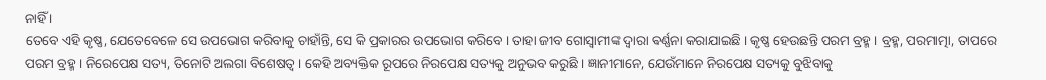ନାହିଁ ।
ତେବେ ଏହି କୃଷ୍ଣ, ଯେତେବେଳେ ସେ ଉପଭୋଗ କରିବାକୁ ଚାହାଁନ୍ତି, ସେ କି ପ୍ରକାରର ଉପଭୋଗ କରିବେ । ତାହା ଜୀବ ଗୋସ୍ଵାମୀଙ୍କ ଦ୍ଵାରା ଵର୍ଣ୍ଣନା କରାଯାଇଛି । କୃଷ୍ଣ ହେଉଛନ୍ତି ପରମ ବ୍ରହ୍ମ । ବ୍ରହ୍ମ, ପରମାତ୍ମା, ତାପରେ ପରମ ବ୍ରହ୍ମ । ନିରେପେକ୍ଷ ସତ୍ୟ, ତିନୋଟି ଅଲଗା ବିଶେଷତ୍ଵ । କେହି ଅବ୍ୟକ୍ତିକ ରୂପରେ ନିରପେକ୍ଷ ସତ୍ୟକୁ ଅନୁଭବ କରୁଛି । ଜ୍ଞାନୀମାନେ, ଯେଉଁମାନେ ନିରପେକ୍ଷ ସତ୍ୟକୁ ବୁଝିବାକୁ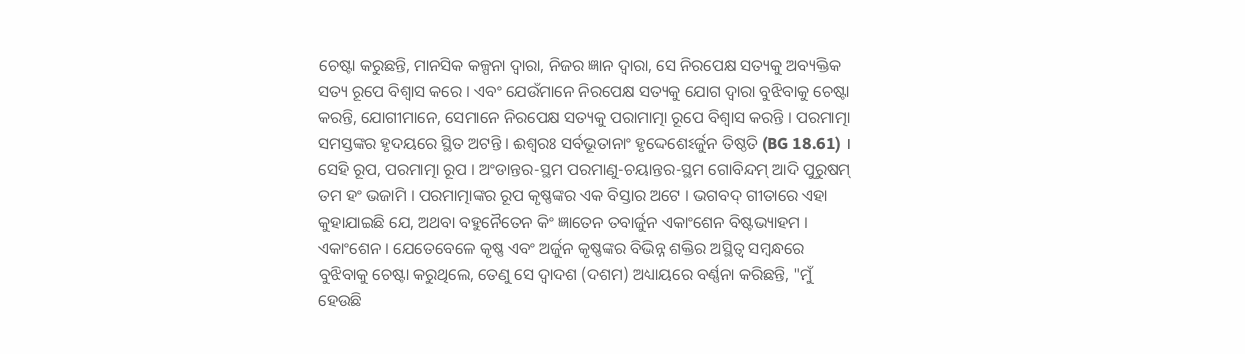ଚେଷ୍ଟା କରୁଛନ୍ତି, ମାନସିକ କଳ୍ପନା ଦ୍ଵାରା, ନିଜର ଜ୍ଞାନ ଦ୍ଵାରା, ସେ ନିରପେକ୍ଷ ସତ୍ୟକୁ ଅବ୍ୟକ୍ତିକ ସତ୍ୟ ରୂପେ ବିଶ୍ଵାସ କରେ । ଏବଂ ଯେଉଁମାନେ ନିରପେକ୍ଷ ସତ୍ୟକୁ ଯୋଗ ଦ୍ଵାରା ବୁଝିବାକୁ ଚେଷ୍ଟା କରନ୍ତି, ଯୋଗୀମାନେ, ସେମାନେ ନିରପେକ୍ଷ ସତ୍ୟକୁ ପରାମାତ୍ମା ରୂପେ ବିଶ୍ଵାସ କରନ୍ତି । ପରମାତ୍ମା ସମସ୍ତଙ୍କର ହୃଦୟରେ ସ୍ଥିତ ଅଟନ୍ତି । ଈଶ୍ଵରଃ ସର୍ବଭୂତାନାଂ ହୃଦ୍ଦେଶେଽର୍ଜୁନ ତିଷ୍ଠତି (BG 18.61) । ସେହି ରୂପ, ପରମାତ୍ମା ରୂପ । ଅଂଡାନ୍ତର-ସ୍ଥମ ପରମାଣୁ-ଚୟାନ୍ତର-ସ୍ଥମ ଗୋବିନ୍ଦମ୍ ଆଦି ପୁରୁଷମ୍ ତମ ହଂ ଭଜାମି । ପରମାତ୍ମାଙ୍କର ରୂପ କୃଷ୍ଣଙ୍କର ଏକ ବିସ୍ତାର ଅଟେ । ଭଗବଦ୍ ଗୀତାରେ ଏହା କୁହାଯାଇଛି ଯେ, ଅଥବା ବହୁନୈତେନ କିଂ ଜ୍ଞାତେନ ତବାର୍ଜୁନ ଏକାଂଶେନ ବିଷ୍ଟଭ୍ୟାହମ । ଏକାଂଶେନ । ଯେତେବେଳେ କୃଷ୍ଣ ଏବଂ ଅର୍ଜୁନ କୃଷ୍ଣଙ୍କର ବିଭିନ୍ନ ଶକ୍ତିର ଅସ୍ଥିତ୍ଵ ସମ୍ଵନ୍ଧରେ ବୁଝିବାକୁ ଚେଷ୍ଟା କରୁଥିଲେ, ତେଣୁ ସେ ଦ୍ଵାଦଶ (ଦଶମ) ଅଧ୍ୟାୟରେ ବର୍ଣ୍ଣନା କରିଛନ୍ତି, "ମୁଁ ହେଉଛି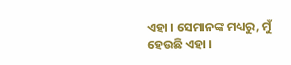ଏହା । ସେମାନଙ୍କ ମଧ୍ୟରୁ, ମୁଁ ହେଉଛି ଏହା ।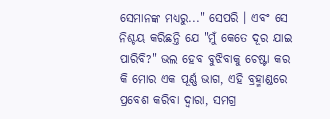ସେମାନଙ୍କ ମଧ୍ୟରୁ..." ସେପରି । ଏବଂ ସେ ନିଶ୍ଚୟ କରିଛନ୍ତି ଯେ "ମୁଁ କେତେ ଦୂର ଯାଇ ପାରିବି?" ଭଲ ହେବ ବୁଝିବାକୁ ଚେଷ୍ଟା କର କି ମୋର ଏକ ପୂର୍ଣ୍ଣ ଭାଗ, ଏହି ବ୍ରହ୍ମାଣ୍ଡରେ ପ୍ରବେଶ କରିବା ଦ୍ଵାରା, ସମଗ୍ର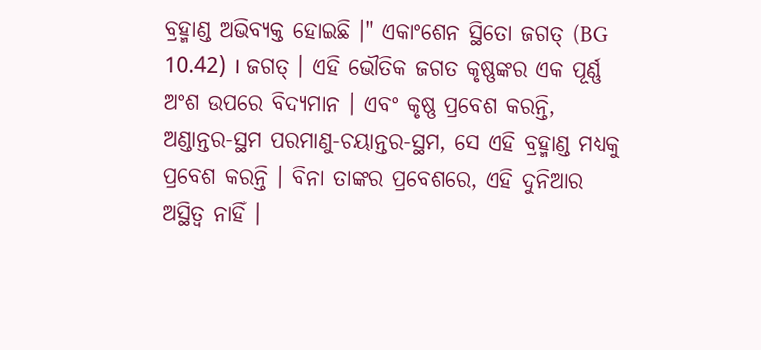ବ୍ରହ୍ମାଣ୍ଡ ଅଭିବ୍ୟକ୍ତ ହୋଇଛି ।" ଏକାଂଶେନ ସ୍ଥିତୋ ଜଗତ୍ (BG 10.42) । ଜଗତ୍ । ଏହି ଭୌତିକ ଜଗତ କୃଷ୍ଣଙ୍କର ଏକ ପୂର୍ଣ୍ଣ ଅଂଶ ଉପରେ ବିଦ୍ୟମାନ । ଏବଂ କୃଷ୍ଣ ପ୍ରବେଶ କରନ୍ତି, ଅଣ୍ଡାନ୍ତର-ସ୍ଥମ ପରମାଣୁ-ଚୟାନ୍ତର-ସ୍ଥମ, ସେ ଏହି ବ୍ରହ୍ମାଣ୍ଡ ମଧ୍ୟକୁ ପ୍ରବେଶ କରନ୍ତି । ବିନା ତାଙ୍କର ପ୍ରବେଶରେ, ଏହି ଦୁନିଆର ଅସ୍ଥିତ୍ଵ ନାହିଁ ।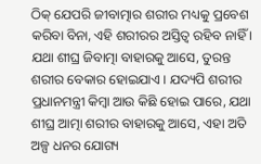ଠିକ୍ ଯେପରି ଜୀବାତ୍ମାର ଶରୀର ମଧ୍ୟକୁ ପ୍ରବେଶ କରିବା ବିନା, ଏହି ଶରୀରର ଅସ୍ତିତ୍ଵ ରହିବ ନାହିଁ । ଯଥା ଶୀଘ୍ର ଜିବାତ୍ମା ବାହାରକୁ ଆସେ, ତୁରନ୍ତ ଶରୀର ବେକାର ହୋଇଯାଏ । ଯଦ୍ୟପି ଶରୀର ପ୍ରଧାନମନ୍ତ୍ରୀ କିମ୍ଵା ଆଉ କିଛି ହୋଇ ପାରେ, ଯଥା ଶୀଘ୍ର ଆତ୍ମା ଶରୀର ବାହାରକୁ ଆସେ, ଏହା ଅତି ଅଳ୍ପ ଧନର ଯୋଗ୍ୟ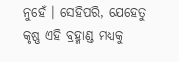ନୁହେଁ । ସେହିପରି, ଯେହେତୁ କୃଷ୍ଣ ଏହି ବ୍ରହ୍ମାଣ୍ଡ ମଧ୍ୟକୁ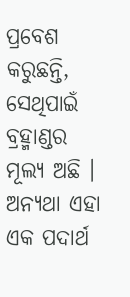ପ୍ରବେଶ କରୁଛନ୍ତି, ସେଥିପାଇଁ ବ୍ରହ୍ମାଣ୍ଡର ମୂଲ୍ୟ ଅଛି । ଅନ୍ୟଥା ଏହା ଏକ ପଦାର୍ଥ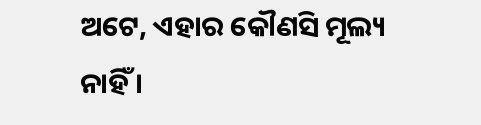ଅଟେ, ଏହାର କୌଣସି ମୂଲ୍ୟ ନାହିଁ ।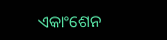ଏକାଂଶେନ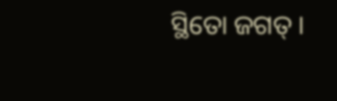ସ୍ଥିତୋ ଜଗତ୍ ।